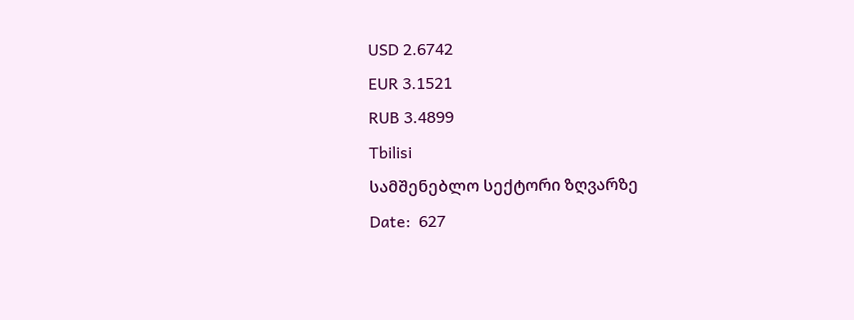USD 2.6742
EUR 3.1521
RUB 3.4899
Tbilisi
სამშენებლო სექტორი ზღვარზე
Date:  627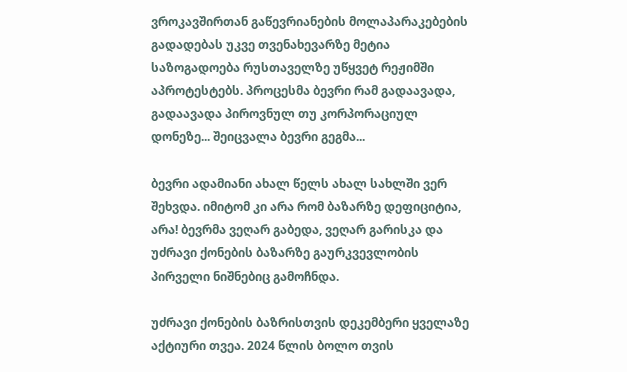ვროკავშირთან გაწევრიანების მოლაპარაკებების გადადებას უკვე თვენახევარზე მეტია საზოგადოება რუსთაველზე უწყვეტ რეჟიმში აპროტესტებს. პროცესმა ბევრი რამ გადაავადა, გადაავადა პიროვნულ თუ კორპორაციულ დონეზე... შეიცვალა ბევრი გეგმა...

ბევრი ადამიანი ახალ წელს ახალ სახლში ვერ შეხვდა. იმიტომ კი არა რომ ბაზარზე დეფიციტია, არა! ბევრმა ვეღარ გაბედა, ვეღარ გარისკა და უძრავი ქონების ბაზარზე გაურკვევლობის პირველი ნიშნებიც გამოჩნდა.

უძრავი ქონების ბაზრისთვის დეკემბერი ყველაზე აქტიური თვეა. 2024 წლის ბოლო თვის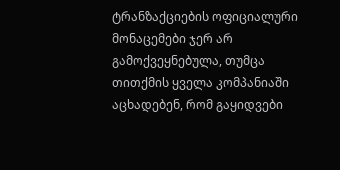ტრანზაქციების ოფიციალური მონაცემები ჯერ არ გამოქვეყნებულა, თუმცა თითქმის ყველა კომპანიაში აცხადებენ, რომ გაყიდვები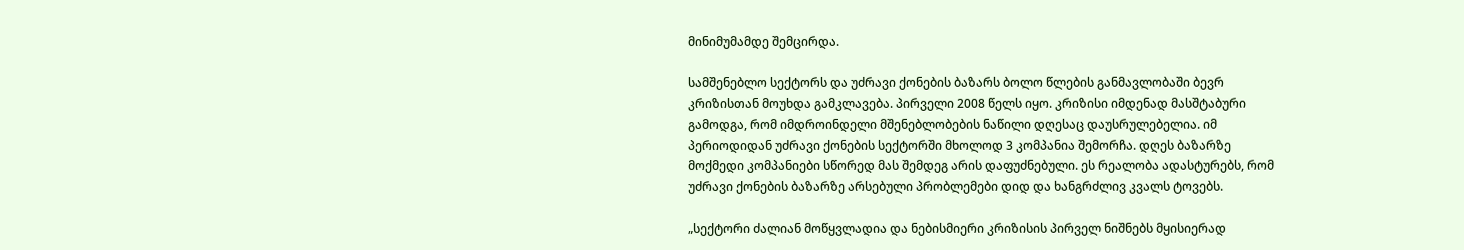მინიმუმამდე შემცირდა.

სამშენებლო სექტორს და უძრავი ქონების ბაზარს ბოლო წლების განმავლობაში ბევრ კრიზისთან მოუხდა გამკლავება. პირველი 2008 წელს იყო. კრიზისი იმდენად მასშტაბური გამოდგა, რომ იმდროინდელი მშენებლობების ნაწილი დღესაც დაუსრულებელია. იმ პერიოდიდან უძრავი ქონების სექტორში მხოლოდ 3 კომპანია შემორჩა. დღეს ბაზარზე მოქმედი კომპანიები სწორედ მას შემდეგ არის დაფუძნებული. ეს რეალობა ადასტურებს, რომ უძრავი ქონების ბაზარზე არსებული პრობლემები დიდ და ხანგრძლივ კვალს ტოვებს.

„სექტორი ძალიან მოწყვლადია და ნებისმიერი კრიზისის პირველ ნიშნებს მყისიერად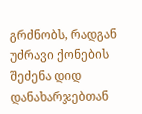გრძნობს, რადგან უძრავი ქონების შეძენა დიდ დანახარჯებთან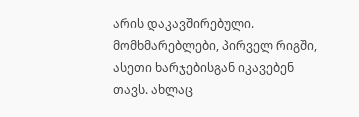არის დაკავშირებული. მომხმარებლები, პირველ რიგში, ასეთი ხარჯებისგან იკავებენ თავს. ახლაც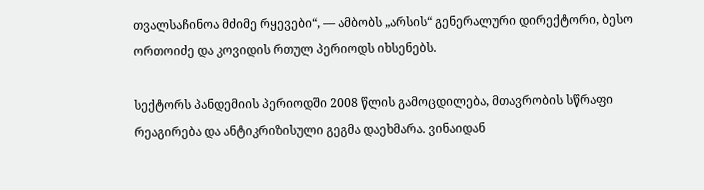თვალსაჩინოა მძიმე რყევები“, — ამბობს „არსის“ გენერალური დირექტორი, ბესო ორთოიძე და კოვიდის რთულ პერიოდს იხსენებს.

სექტორს პანდემიის პერიოდში 2008 წლის გამოცდილება, მთავრობის სწრაფი რეაგირება და ანტიკრიზისული გეგმა დაეხმარა. ვინაიდან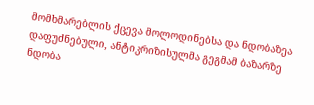მომხმარებლის ქცევა მოლოდინებსა და ნდობაზეა დაფუძნებული, ანტიკრიზისულმა გეგმამ ბაზარზე ნდობა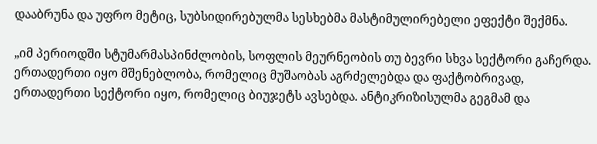დააბრუნა და უფრო მეტიც, სუბსიდირებულმა სესხებმა მასტიმულირებელი ეფექტი შექმნა.

„იმ პერიოდში სტუმარმასპინძლობის, სოფლის მეურნეობის თუ ბევრი სხვა სექტორი გაჩერდა. ერთადერთი იყო მშენებლობა, რომელიც მუშაობას აგრძელებდა და ფაქტობრივად, ერთადერთი სექტორი იყო, რომელიც ბიუჯეტს ავსებდა. ანტიკრიზისულმა გეგმამ და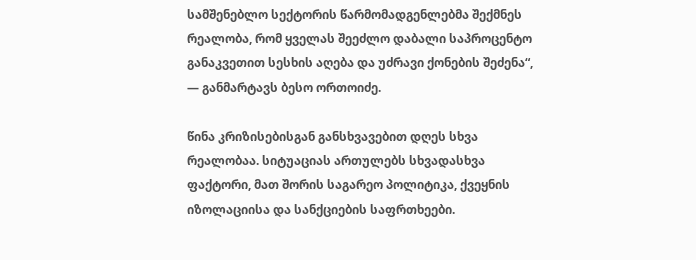სამშენებლო სექტორის წარმომადგენლებმა შექმნეს რეალობა, რომ ყველას შეეძლო დაბალი საპროცენტო განაკვეთით სესხის აღება და უძრავი ქონების შეძენა“, — განმარტავს ბესო ორთოიძე.

წინა კრიზისებისგან განსხვავებით დღეს სხვა რეალობაა. სიტუაციას ართულებს სხვადასხვა ფაქტორი, მათ შორის საგარეო პოლიტიკა, ქვეყნის იზოლაციისა და სანქციების საფრთხეები.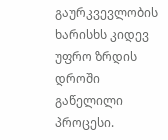გაურკვევლობის ხარისხს კიდევ უფრო ზრდის დროში გაწელილი პროცესი.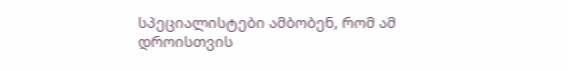სპეციალისტები ამბობენ, რომ ამ დროისთვის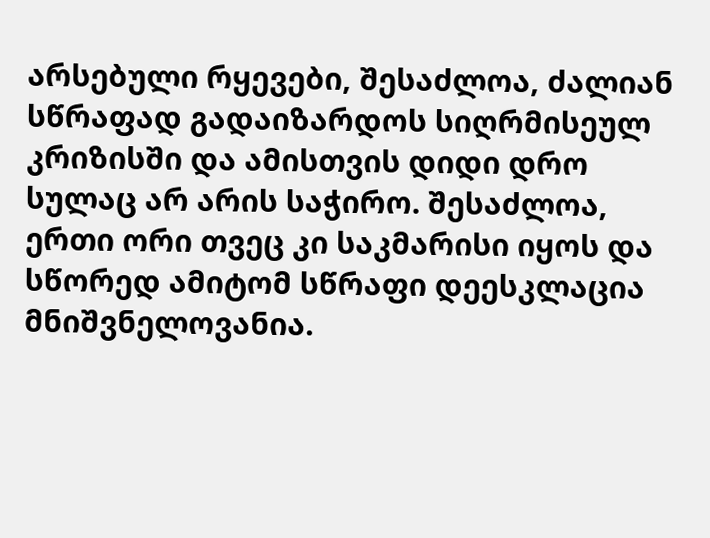არსებული რყევები, შესაძლოა, ძალიან სწრაფად გადაიზარდოს სიღრმისეულ კრიზისში და ამისთვის დიდი დრო სულაც არ არის საჭირო. შესაძლოა, ერთი ორი თვეც კი საკმარისი იყოს და სწორედ ამიტომ სწრაფი დეესკლაცია მნიშვნელოვანია.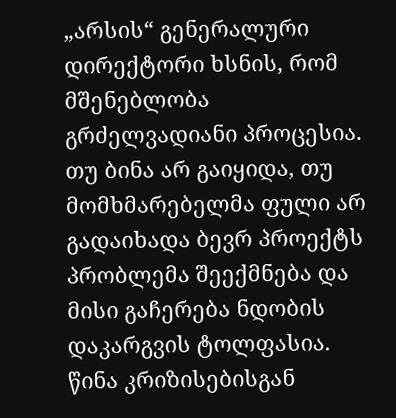„არსის“ გენერალური დირექტორი ხსნის, რომ მშენებლობა გრძელვადიანი პროცესია. თუ ბინა არ გაიყიდა, თუ მომხმარებელმა ფული არ გადაიხადა ბევრ პროექტს პრობლემა შეექმნება და მისი გაჩერება ნდობის დაკარგვის ტოლფასია. წინა კრიზისებისგან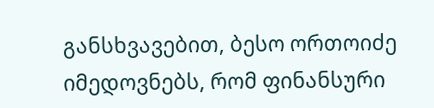განსხვავებით, ბესო ორთოიძე იმედოვნებს, რომ ფინანსური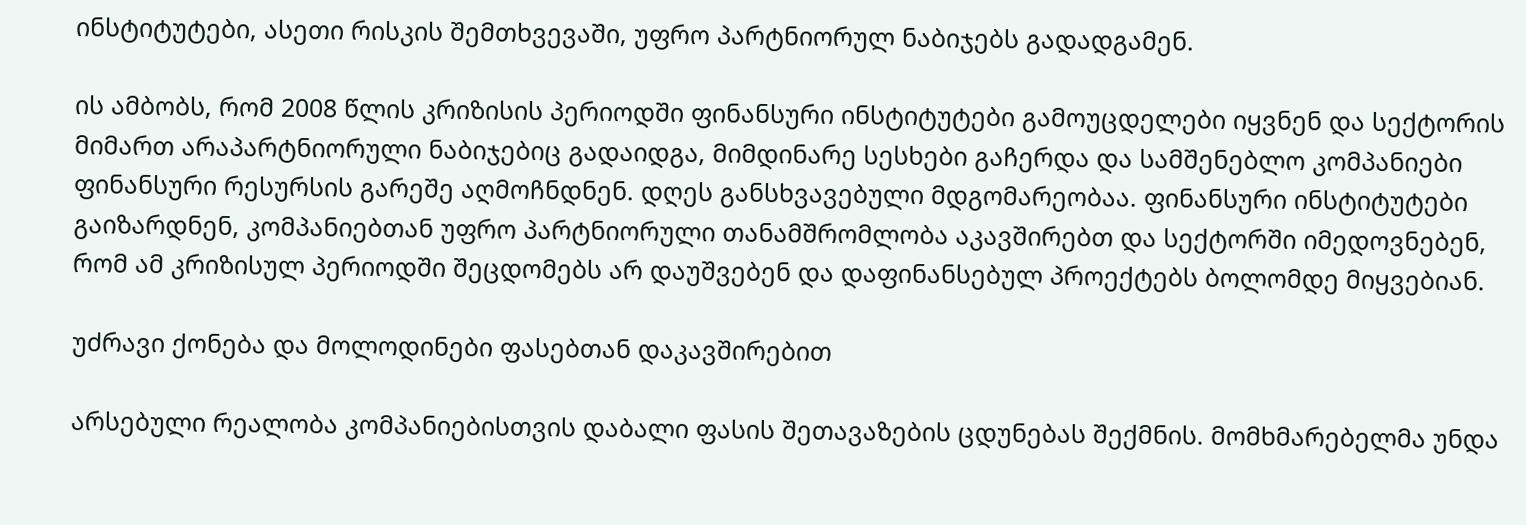ინსტიტუტები, ასეთი რისკის შემთხვევაში, უფრო პარტნიორულ ნაბიჯებს გადადგამენ.

ის ამბობს, რომ 2008 წლის კრიზისის პერიოდში ფინანსური ინსტიტუტები გამოუცდელები იყვნენ და სექტორის მიმართ არაპარტნიორული ნაბიჯებიც გადაიდგა, მიმდინარე სესხები გაჩერდა და სამშენებლო კომპანიები ფინანსური რესურსის გარეშე აღმოჩნდნენ. დღეს განსხვავებული მდგომარეობაა. ფინანსური ინსტიტუტები გაიზარდნენ, კომპანიებთან უფრო პარტნიორული თანამშრომლობა აკავშირებთ და სექტორში იმედოვნებენ, რომ ამ კრიზისულ პერიოდში შეცდომებს არ დაუშვებენ და დაფინანსებულ პროექტებს ბოლომდე მიყვებიან.

უძრავი ქონება და მოლოდინები ფასებთან დაკავშირებით

არსებული რეალობა კომპანიებისთვის დაბალი ფასის შეთავაზების ცდუნებას შექმნის. მომხმარებელმა უნდა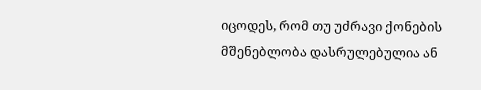იცოდეს, რომ თუ უძრავი ქონების მშენებლობა დასრულებულია ან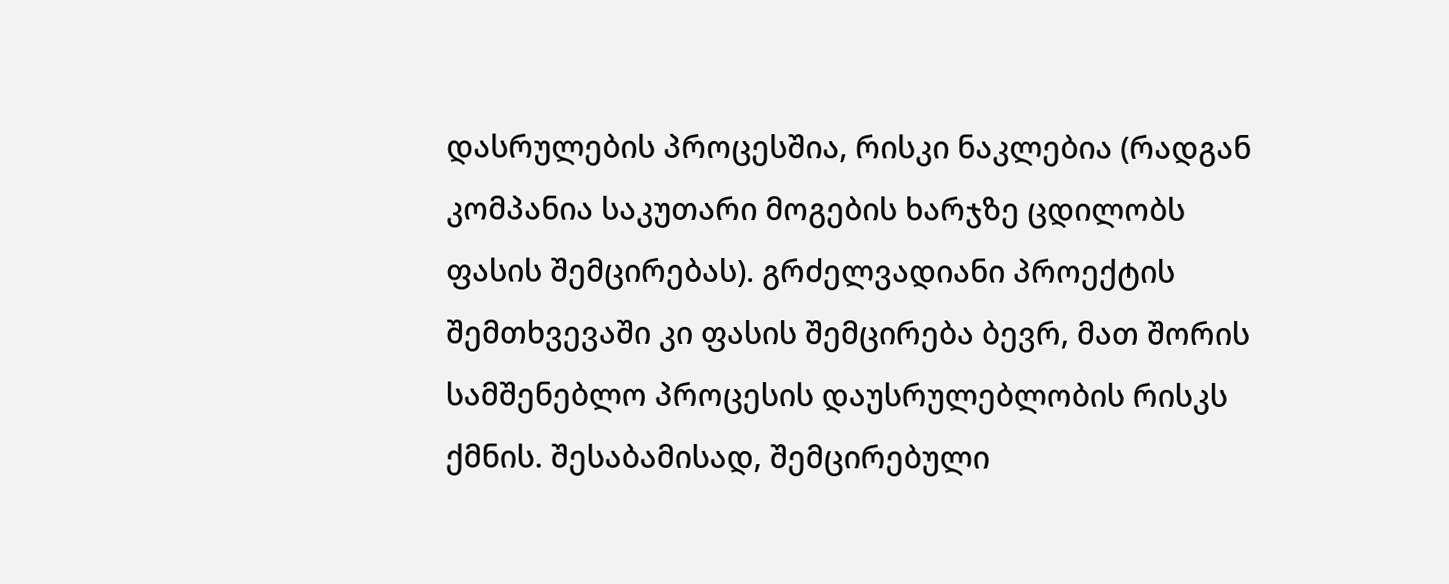დასრულების პროცესშია, რისკი ნაკლებია (რადგან კომპანია საკუთარი მოგების ხარჯზე ცდილობს ფასის შემცირებას). გრძელვადიანი პროექტის შემთხვევაში კი ფასის შემცირება ბევრ, მათ შორის სამშენებლო პროცესის დაუსრულებლობის რისკს ქმნის. შესაბამისად, შემცირებული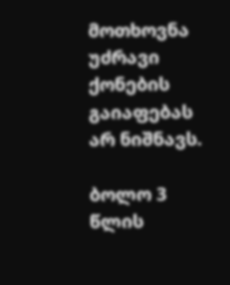მოთხოვნა უძრავი ქონების გაიაფებას არ ნიშნავს.

ბოლო 3 წლის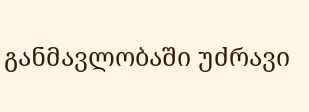განმავლობაში უძრავი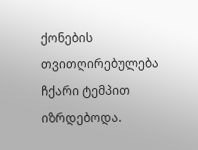ქონების თვითღირებულება ჩქარი ტემპით იზრდებოდა.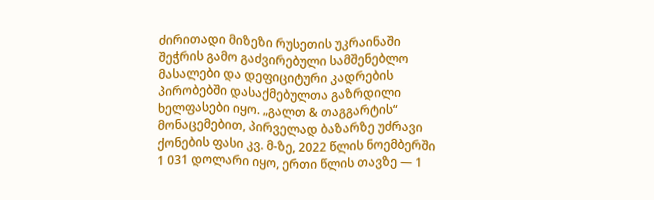ძირითადი მიზეზი რუსეთის უკრაინაში შეჭრის გამო გაძვირებული სამშენებლო მასალები და დეფიციტური კადრების პირობებში დასაქმებულთა გაზრდილი ხელფასები იყო. „გალთ & თაგგარტის“ მონაცემებით, პირველად ბაზარზე უძრავი ქონების ფასი კვ. მ-ზე, 2022 წლის ნოემბერში 1 031 დოლარი იყო, ერთი წლის თავზე — 1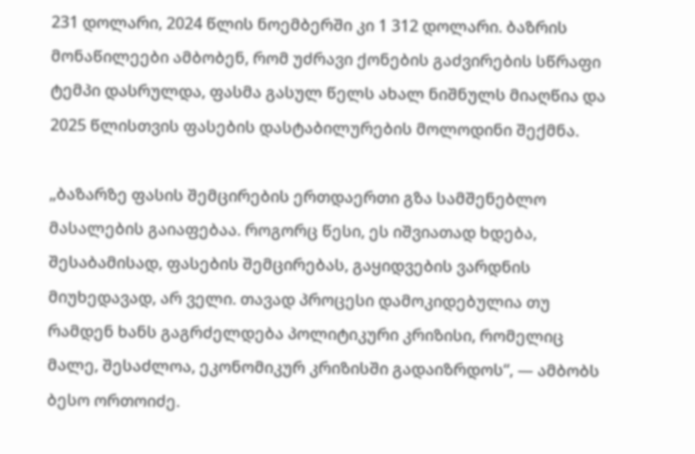231 დოლარი, 2024 წლის ნოემბერში კი 1 312 დოლარი. ბაზრის მონაწილეები ამბობენ, რომ უძრავი ქონების გაძვირების სწრაფი ტემპი დასრულდა, ფასმა გასულ წელს ახალ ნიშნულს მიაღწია და 2025 წლისთვის ფასების დასტაბილურების მოლოდინი შექმნა.

„ბაზარზე ფასის შემცირების ერთდაერთი გზა სამშენებლო მასალების გაიაფებაა. როგორც წესი, ეს იშვიათად ხდება, შესაბამისად, ფასების შემცირებას, გაყიდვების ვარდნის მიუხედავად, არ ველი. თავად პროცესი დამოკიდებულია თუ რამდენ ხანს გაგრძელდება პოლიტიკური კრიზისი, რომელიც მალე, შესაძლოა, ეკონომიკურ კრიზისში გადაიზრდოს“, — ამბობს ბესო ორთოიძე.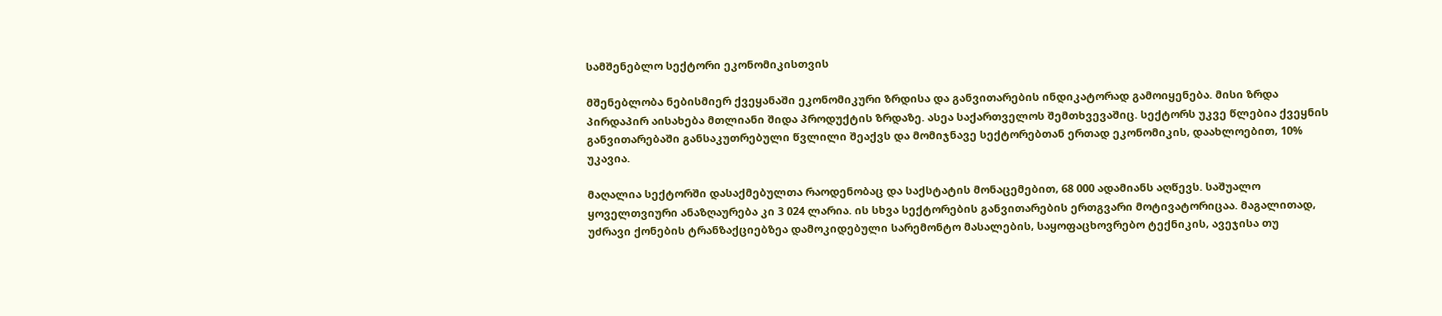სამშენებლო სექტორი ეკონომიკისთვის

მშენებლობა ნებისმიერ ქვეყანაში ეკონომიკური ზრდისა და განვითარების ინდიკატორად გამოიყენება. მისი ზრდა პირდაპირ აისახება მთლიანი შიდა პროდუქტის ზრდაზე. ასეა საქართველოს შემთხვევაშიც. სექტორს უკვე წლებია ქვეყნის განვითარებაში განსაკუთრებული წვლილი შეაქვს და მომიჯნავე სექტორებთან ერთად ეკონომიკის, დაახლოებით, 10% უკავია.

მაღალია სექტორში დასაქმებულთა რაოდენობაც და საქსტატის მონაცემებით, 68 000 ადამიანს აღწევს. საშუალო ყოველთვიური ანაზღაურება კი 3 024 ლარია. ის სხვა სექტორების განვითარების ერთგვარი მოტივატორიცაა. მაგალითად, უძრავი ქონების ტრანზაქციებზეა დამოკიდებული სარემონტო მასალების, საყოფაცხოვრებო ტექნიკის, ავეჯისა თუ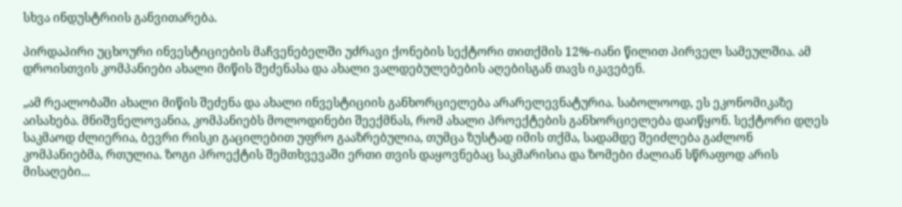სხვა ინდუსტრიის განვითარება.

პირდაპირი უცხოური ინვესტიციების მაჩვენებელში უძრავი ქონების სექტორი თითქმის 12%-იანი წილით პირველ სამეულშია. ამ დროისთვის კომპანიები ახალი მიწის შეძენასა და ახალი ვალდებულებების აღებისგან თავს იკავებენ.

„ამ რეალობაში ახალი მიწის შეძენა და ახალი ინვესტიციის განხორციელება არარელევნატურია. საბოლოოდ, ეს ეკონომიკაზე აისახება. მნიშვნელოვანია, კომპანიებს მოლოდინები შეექმნას, რომ ახალი პროექტების განხორციელება დაიწყონ. სექტორი დღეს საკმაოდ ძლიერია, ბევრი რისკი გაცილებით უფრო გააზრებულია, თუმცა ზუსტად იმის თქმა, სადამდე შეიძლება გაძლონ კომპანიებმა, რთულია. ზოგი პროექტის შემთხვევაში ერთი თვის დაყოვნებაც საკმარისია და ზომები ძალიან სწრაფოდ არის მისაღები...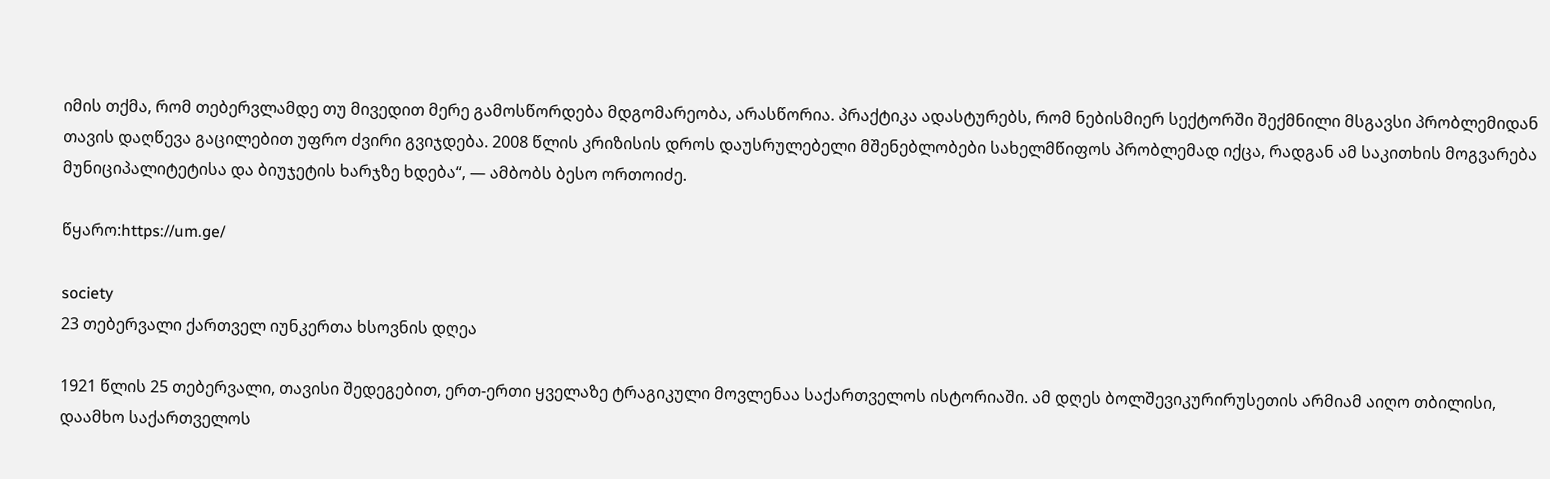იმის თქმა, რომ თებერვლამდე თუ მივედით მერე გამოსწორდება მდგომარეობა, არასწორია. პრაქტიკა ადასტურებს, რომ ნებისმიერ სექტორში შექმნილი მსგავსი პრობლემიდან თავის დაღწევა გაცილებით უფრო ძვირი გვიჯდება. 2008 წლის კრიზისის დროს დაუსრულებელი მშენებლობები სახელმწიფოს პრობლემად იქცა, რადგან ამ საკითხის მოგვარება მუნიციპალიტეტისა და ბიუჯეტის ხარჯზე ხდება“, — ამბობს ბესო ორთოიძე.

წყარო:https://um.ge/

society
23 თებერვალი ქართველ იუნკერთა ხსოვნის დღეა

1921 წლის 25 თებერვალი, თავისი შედეგებით, ერთ-ერთი ყველაზე ტრაგიკული მოვლენაა საქართველოს ისტორიაში. ამ დღეს ბოლშევიკურირუსეთის არმიამ აიღო თბილისი, დაამხო საქართველოს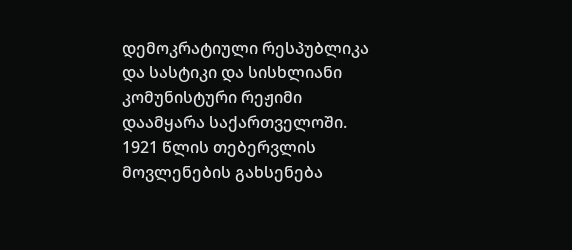დემოკრატიული რესპუბლიკა და სასტიკი და სისხლიანი კომუნისტური რეჟიმი დაამყარა საქართველოში. 1921 წლის თებერვლის მოვლენების გახსენება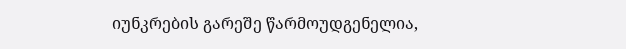იუნკრების გარეშე წარმოუდგენელია,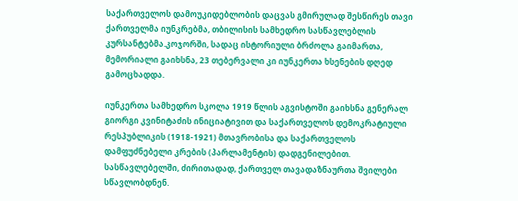საქართველოს დამოუკიდებლობის დაცვას გმირულად შესწირეს თავი ქართველმა იუნკრებმა, თბილისის სამხედრო სასწავლებლის კურსანტებმა.კოჯორში, სადაც ისტორიული ბრძოლა გაიმართა, მემორიალი გაიხსნა, 23 თებერვალი კი იუნკერთა ხსენების დღედ გამოცხადდა.

იუნკერთა სამხედრო სკოლა 1919 წლის აგვისტოში გაიხსნა გენერალ გიორგი კვინიტაძის ინიციატივით და საქართველოს დემოკრატიული რესპუბლიკის (1918-1921) მთავრობისა და საქართველოს დამფუძნებელი კრების (პარლამენტის) დადგენილებით. სასწავლებელში, ძირითადად, ქართველ თავადაზნაურთა შვილები სწავლობდნენ.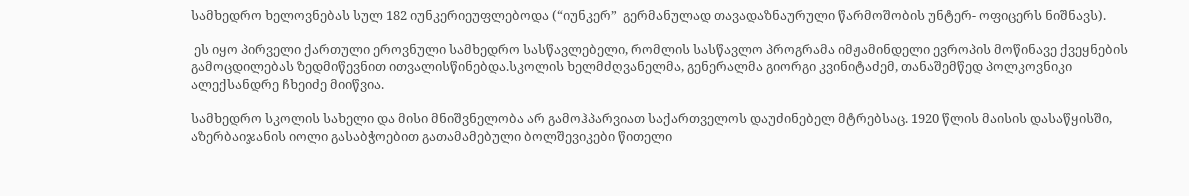სამხედრო ხელოვნებას სულ 182 იუნკერიეუფლებოდა (“იუნკერ”  გერმანულად თავადაზნაურული წარმოშობის უნტერ- ოფიცერს ნიშნავს).

 ეს იყო პირველი ქართული ეროვნული სამხედრო სასწავლებელი, რომლის სასწავლო პროგრამა იმჟამინდელი ევროპის მოწინავე ქვეყნების გამოცდილებას ზედმიწევნით ითვალისწინებდა.სკოლის ხელმძღვანელმა, გენერალმა გიორგი კვინიტაძემ, თანაშემწედ პოლკოვნიკი ალექსანდრე ჩხეიძე მიიწვია.

სამხედრო სკოლის სახელი და მისი მნიშვნელობა არ გამოჰპარვიათ საქართველოს დაუძინებელ მტრებსაც. 1920 წლის მაისის დასაწყისში, აზერბაიჯანის იოლი გასაბჭოებით გათამამებული ბოლშევიკები წითელი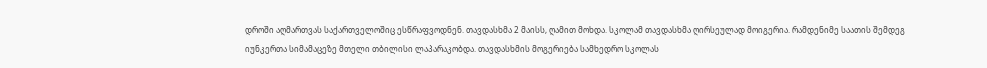დროში აღმართვას საქართველოშიც ესწრაფვოდნენ. თავდასხმა 2 მაისს, ღამით მოხდა. სკოლამ თავდასხმა ღირსეულად მოიგერია. რამდენიმე საათის შემდეგ იუნკერთა სიმამაცეზე მთელი თბილისი ლაპარაკობდა. თავდასხმის მოგერიება სამხედრო სკოლას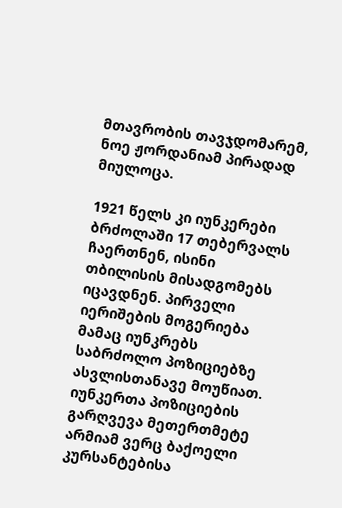მთავრობის თავჯდომარემ, ნოე ჟორდანიამ პირადად მიულოცა.

1921 წელს კი იუნკერები ბრძოლაში 17 თებერვალს ჩაერთნენ, ისინი თბილისის მისადგომებს იცავდნენ. პირველი იერიშების მოგერიება მამაც იუნკრებს საბრძოლო პოზიციებზე ასვლისთანავე მოუწიათ. იუნკერთა პოზიციების გარღვევა მეთერთმეტე არმიამ ვერც ბაქოელი კურსანტებისა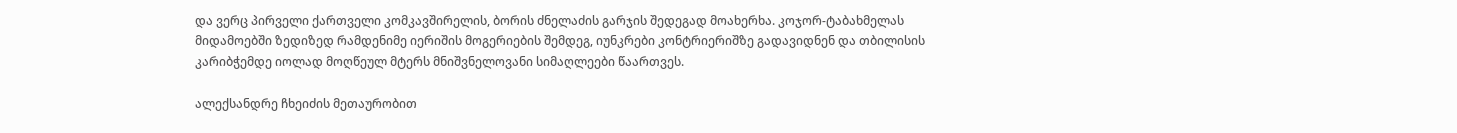და ვერც პირველი ქართველი კომკავშირელის, ბორის ძნელაძის გარჯის შედეგად მოახერხა. კოჯორ-ტაბახმელას მიდამოებში ზედიზედ რამდენიმე იერიშის მოგერიების შემდეგ, იუნკრები კონტრიერიშზე გადავიდნენ და თბილისის კარიბჭემდე იოლად მოღწეულ მტერს მნიშვნელოვანი სიმაღლეები წაართვეს.

ალექსანდრე ჩხეიძის მეთაურობით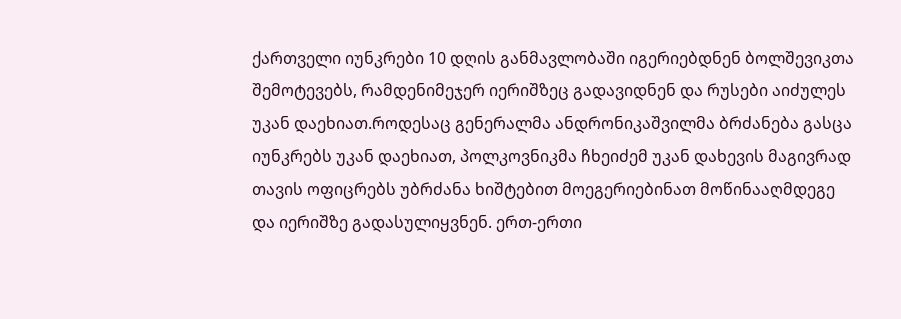ქართველი იუნკრები 10 დღის განმავლობაში იგერიებდნენ ბოლშევიკთა შემოტევებს, რამდენიმეჯერ იერიშზეც გადავიდნენ და რუსები აიძულეს უკან დაეხიათ.როდესაც გენერალმა ანდრონიკაშვილმა ბრძანება გასცა იუნკრებს უკან დაეხიათ, პოლკოვნიკმა ჩხეიძემ უკან დახევის მაგივრად თავის ოფიცრებს უბრძანა ხიშტებით მოეგერიებინათ მოწინააღმდეგე და იერიშზე გადასულიყვნენ. ერთ-ერთი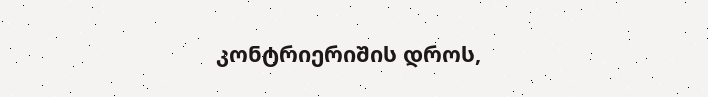კონტრიერიშის დროს,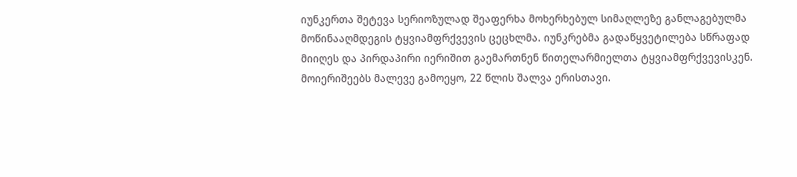იუნკერთა შეტევა სერიოზულად შეაფერხა მოხერხებულ სიმაღლეზე განლაგებულმა მოწინააღმდეგის ტყვიამფრქვევის ცეცხლმა. იუნკრებმა გადაწყვეტილება სწრაფად მიიღეს და პირდაპირი იერიშით გაემართნენ წითელარმიელთა ტყვიამფრქვევისკენ. მოიერიშეებს მალევე გამოეყო, 22 წლის შალვა ერისთავი.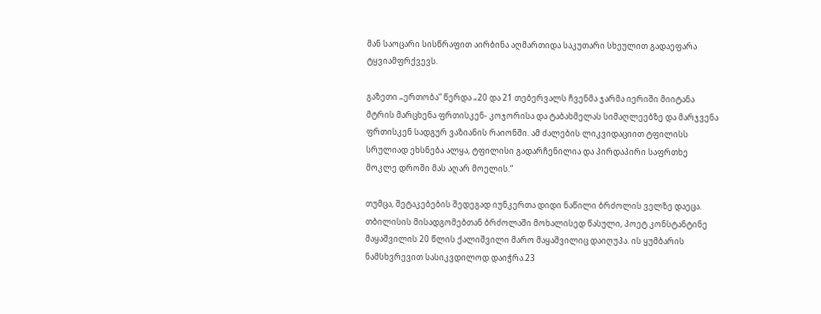მან საოცარი სისწრაფით აირბინა აღმართიდა საკუთარი სხეულით გადაეფარა ტყვიამფრქვევს.

გაზეთი „ერთობა“ წერდა „20 და 21 თებერვალს ჩვენმა ჯარმა იერიში მიიტანა მტრის მარცხენა ფრთისკენ- კოჯორისა და ტაბახმელას სიმაღლეებზე და მარჯვენა ფრთისკენ სადგურ ვაზიანის რაიონში. ამ ძალების ლიკვიდაციით ტფილისს სრულიად ეხსნება ალყა, ტფილისი გადარჩენილია და პირდაპირი საფრთხე მოკლე დროში მას აღარ მოელის.“

თუმცა, შეტაკებების შედეგად იუნკერთა დიდი ნაწილი ბრძოლის ველზე დაეცა. თბილისის მისადგომებთან ბრძოლაში მოხალისედ წასული, პოეტ კონსტანტინე მაყაშვილის 20 წლის ქალიშვილი მარო მაყაშვილიც დაიღუპა. ის ყუმბარის ნამსხვრევით სასიკვდილოდ დაიჭრა.23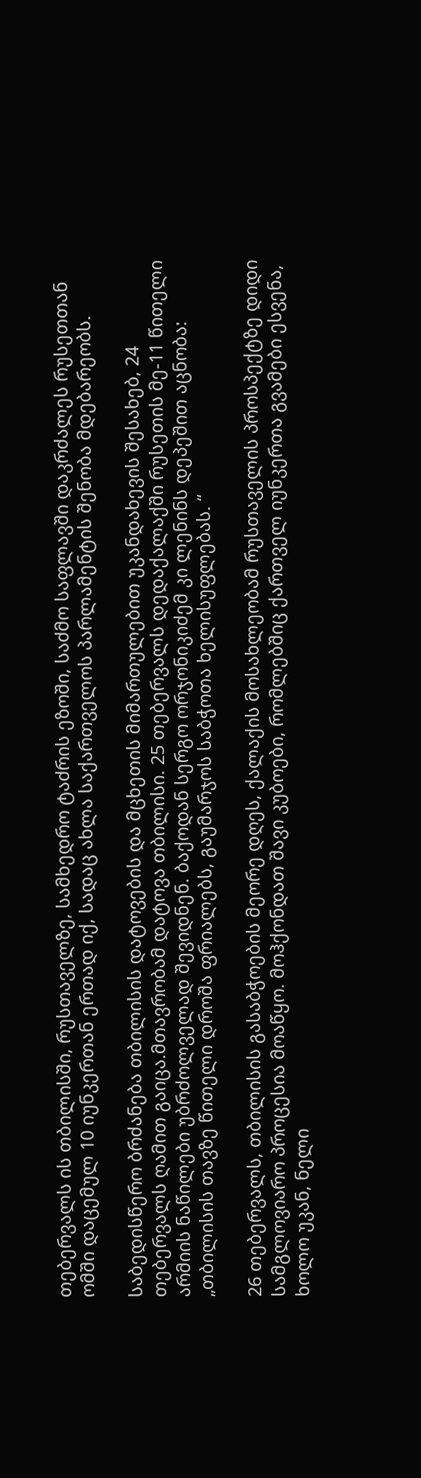თებერვალს ის თბილისში, რუსთაველზე, სამხედრო ტაძრის ეზოში, საძმო საფლავში დაკრძალეს რუსეთთან ომში დაცემულ 10 იუნკერთან ერთად იქ, სადაც ახლა საქართველოს პარლამენტის შენობა მდებარეობს.

საბედისწერო ბრძანება თბილისის დატოვების და მცხეთის მიმართულებით უკანდახევის შესახებ, 24 თებერვალს ღამით გაიცა.მთავრობამ დატოვა თბილისი. 25 თებერვალს დედაქალაქში რუსეთის მე-11 წითელი არმიის ნაწილები უბრძოლველად შევიდნენ. ბაქოდან სერგო ორჯონიკიძემ კი ლენინს დეპეშით აცნობა: „თბილისის თავზე წითელი დროშა ფრიალებს, გაუმარჯოს საბჭოთა ხელისუფლებას. “

26 თებერვალს, თბილისის გასაბჭოების მეორე დღეს, ქალაქის მოსახლეობამ რუსთაველის პროსპექტზე დიდი სამგლოვიარო პროცესია მოაწყო. მოჰქონდათ შავი კუბოები, რომლებშიც ქართველ იუნკერთა გვამები ესვენა, ხოლო უკან, ნელი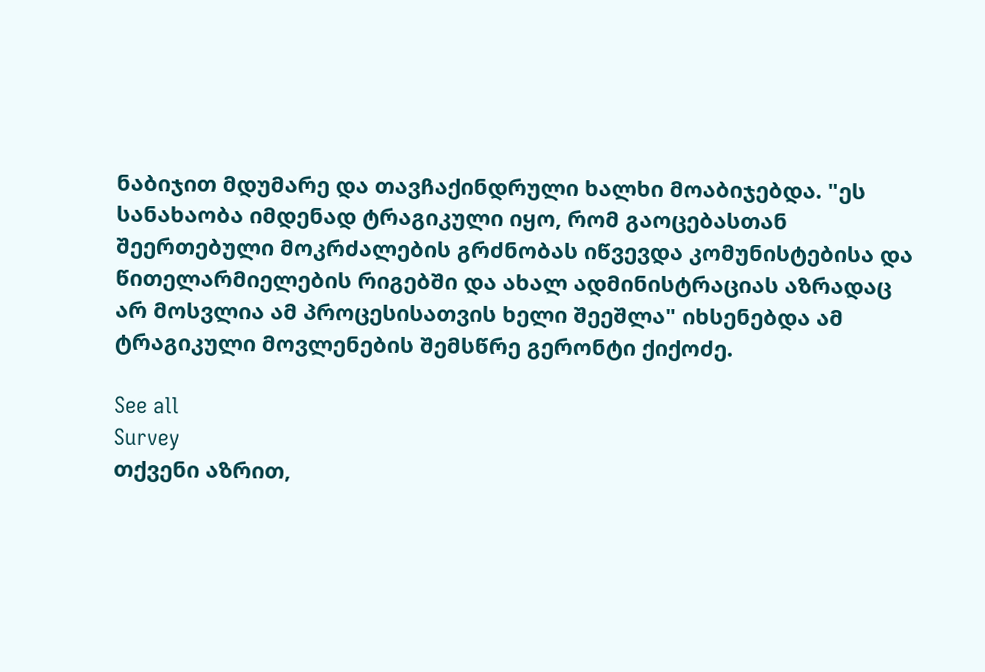ნაბიჯით მდუმარე და თავჩაქინდრული ხალხი მოაბიჯებდა. "ეს სანახაობა იმდენად ტრაგიკული იყო, რომ გაოცებასთან შეერთებული მოკრძალების გრძნობას იწვევდა კომუნისტებისა და წითელარმიელების რიგებში და ახალ ადმინისტრაციას აზრადაც არ მოსვლია ამ პროცესისათვის ხელი შეეშლა" იხსენებდა ამ ტრაგიკული მოვლენების შემსწრე გერონტი ქიქოძე.

See all
Survey
თქვენი აზრით,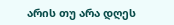არის თუ არა დღეს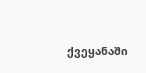ქვეყანაში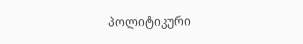პოლიტიკური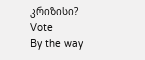კრიზისი?
Vote
By the way